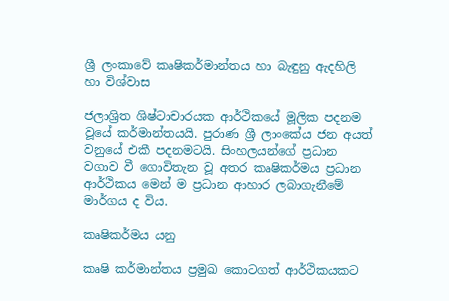ශ්‍රී ලංකාවේ කෘෂිකර්මාන්තය හා බැඳුනු ඇදහිලි හා විශ්වාස

ජලාශ්‍රිත ශිෂ්ටාචාරයක ආර්ථිකයේ මූලික පදනම වූයේ කර්මාන්තයයි. පුරාණ ශ්‍රී ලාංකේය ජන අයත් වනුයේ එකී පදනමටයි. සිංහලයන්ගේ ප්‍රධාන වගාව වී ගොවිතැන වූ අතර කෘෂිකර්මය ප්‍රධාන ආර්ථිකය මෙන් ම ප්‍රධාන ආහාර ලබාගැනීමේ මාර්ගය ද විය.

කෘෂිකර්මය යනු

කෘෂි කර්මාන්තය ප්‍රමුඛ කොටගත් ආර්ථිකයකට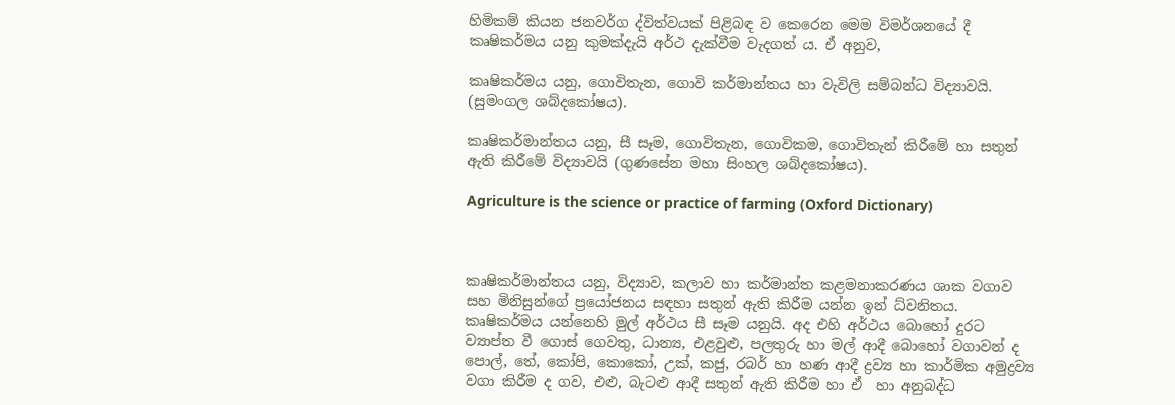හිමිකම් කියන ජනවර්ග ද්විත්වයක් පිළිබඳ ව කෙරෙන මෙම විමර්ශනයේ දී කෘෂිකර්මය යනු කුමක්දැයි අර්ථ දැක්වීම වැදගත් ය. ඒ අනුව,

කෘෂිකර්මය යනු, ගොවිතැන, ගොවි කර්මාන්තය හා වැවිලි සම්බන්ධ විද්‍යාවයි. (සුමංගල ශබ්දකෝෂය).

කෘෂිකර්මාන්තය යනු, සී සෑම, ගොවිතැන, ගොවිකම, ගොවිතැන් කිරීමේ හා සතුන් ඇති කිරීමේ විද්‍යාවයි (ගුණසේන මහා සිංහල ශබ්දකෝෂය).

Agriculture is the science or practice of farming (Oxford Dictionary)



කෘෂිකර්මාන්තය යනු, විද්‍යාව, කලාව හා කර්මාන්ත කළමනාකරණය ශාක වගාව සහ මිනිසුන්ගේ ප්‍රයෝජනය සඳහා සතුන් ඇති කිරීම යන්න ඉන් ධ්වනිතය.  කෘෂිකර්මය යන්නෙහි මුල් අර්ථය සී සෑම යනුයි. අද එහි අර්ථය බොහෝ දුරට ව්‍යාප්ත වී ගොස් ගෙවතු, ධාන්‍ය, එළවුළු, පලතුරු හා මල් ආදී බොහෝ වගාවන් ද පොල්, තේ, කෝපි, කොකෝ, උක්, කජු, රබර් හා හණ ආදී ද්‍රව්‍ය හා කාර්මික අමුද්‍රව්‍ය වගා කිරීම ද ගව, එළු, බැටළු ආදී සතුන් ඇති කිරීම හා ඒ  හා අනුබද්ධ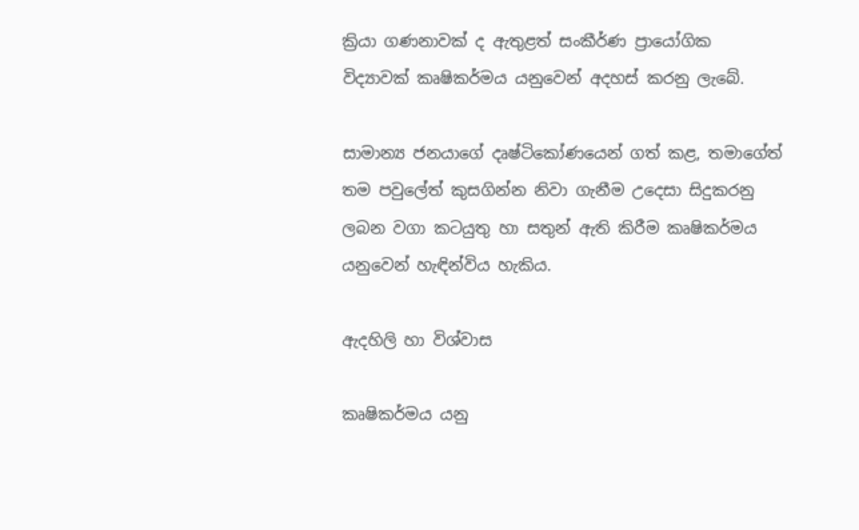ක්‍රියා ගණනාවක් ද ඇතුළත් සංකීර්ණ ප්‍රායෝගික  විද්‍යාවක් කෘෂිකර්මය යනුවෙන් අදහස් කරනු ලැබේ.

සාමාන්‍ය ජනයාගේ දෘෂ්ටිකෝණයෙන් ගත් කළ, තමාගේත් තම පවුලේත් කුසගින්න නිවා ගැනීම උදෙසා සිදුකරනු ලබන වගා කටයුතු හා සතුන් ඇති කිරීම කෘෂිකර්මය යනුවෙන් හැඳින්විය හැකිය.

ඇදහිලි හා විශ්වාස

කෘෂිකර්මය යනු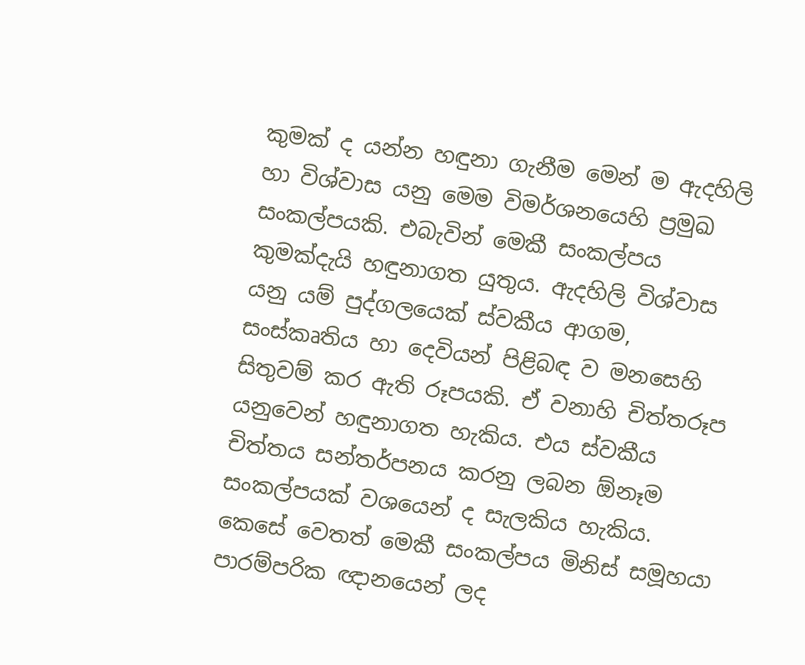කුමක් ද යන්න හඳුනා ගැනීම මෙන් ම ඇදහිලි හා විශ්වාස යනු මෙම විමර්ශනයෙහි ප්‍රමුඛ සංකල්පයකි. එබැවින් මෙකී සංකල්පය කුමක්දැයි හඳුනාගත යුතුය. ඇදහිලි විශ්වාස යනු යම් පුද්ගලයෙක් ස්වකීය ආගම, සංස්කෘතිය හා දෙවියන් පිළිබඳ ව මනසෙහි සිතුවම් කර ඇති රූපයකි. ඒ වනාහි චිත්තරූප යනුවෙන් හඳුනාගත හැකිය. එය ස්වකීය චිත්තය සන්තර්පනය කරනු ලබන ඕනෑම සංකල්පයක් වශයෙන් ද සැලකිය හැකිය. කෙසේ වෙතත් මෙකී සංකල්පය මිනිස් සමූහයා පාරම්පරික ඥානයෙන් ලද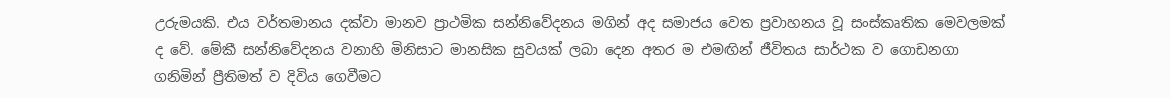උරුමයකි. එය වර්තමානය දක්වා මානව ප්‍රාථමික සන්නිවේදනය මගින් අද සමාජය වෙත ප්‍රවාහනය වූ සංස්කෘතික මෙවලමක් ද වේ. මේකී සන්නිවේදනය වනාහි මිනිසාට මානසික සුවයක් ලබා දෙන අතර ම එමඟින් ජීවිතය සාර්ථක ව ගොඩනගා ගනිමින් ප්‍රීතිමත් ව දිවිය ගෙවීමට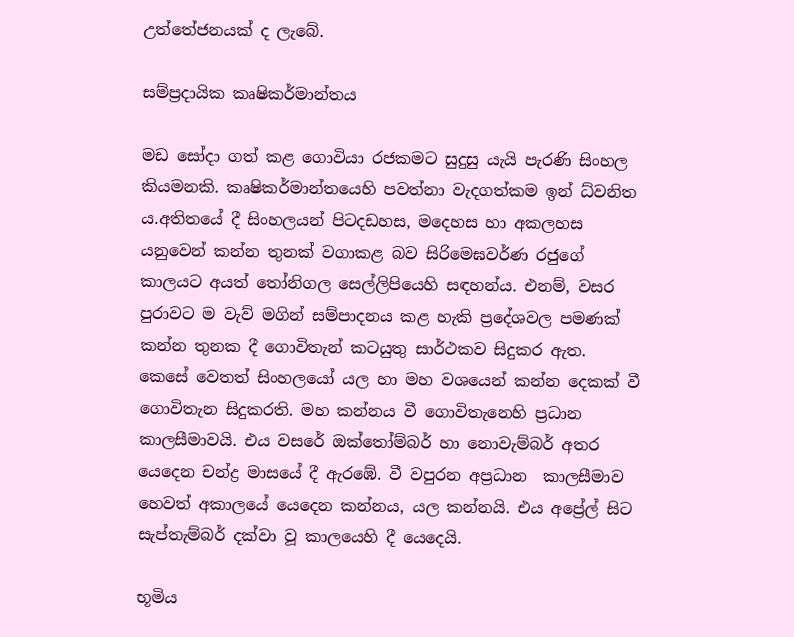උත්තේජනයක් ද ලැබේ.

සම්ප්‍රදායික කෘෂිකර්මාන්තය

මඩ සෝදා ගත් කළ ගොවියා රජකමට සුදුසු යැයි පැරණි සිංහල කියමනකි. කෘෂිකර්මාන්තයෙහි පවත්නා වැදගත්කම ඉන් ධ්වනිත ය.අතිතයේ දී සිංහලයන් පිටදඩහස, මදෙහස හා අකලහස යනුවෙන් කන්න තුනක් වගාකළ බව සිරිමෙඝවර්ණ රජුගේ කාලයට අයත් තෝනිගල සෙල්ලිපියෙහි සඳහන්ය. එනම්, වසර පුරාවට ම වැව් මගින් සම්පාදනය කළ හැකි ප්‍රදේශවල පමණක් කන්න තුනක දී ගොවිතැන් කටයුතු සාර්ථකව සිදුකර ඇත.  කෙසේ වෙතත් සිංහලයෝ යල හා මහ වශයෙන් කන්න දෙකක් වී ගොවිතැන සිදුකරති. මහ කන්නය වී ගොවිතැනෙහි ප්‍රධාන කාලසීමාවයි. එය වසරේ ඔක්තෝම්බර් හා නොවැම්බර් අතර යෙදෙන චන්ද්‍ර මාසයේ දී ඇරඹේ. වී වපුරන අප්‍රධාන  කාලසීමාව හෙවත් අකාලයේ යෙදෙන කන්නය, යල කන්නයි. එය අප්‍රේල් සිට සැප්තැම්බර් දක්වා වූ කාලයෙහි දී යෙදෙයි.

භූමිය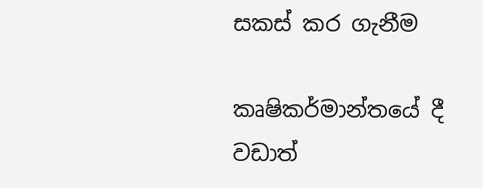සකස් කර ගැනීම

කෘෂිකර්මාන්තයේ දී වඩාත්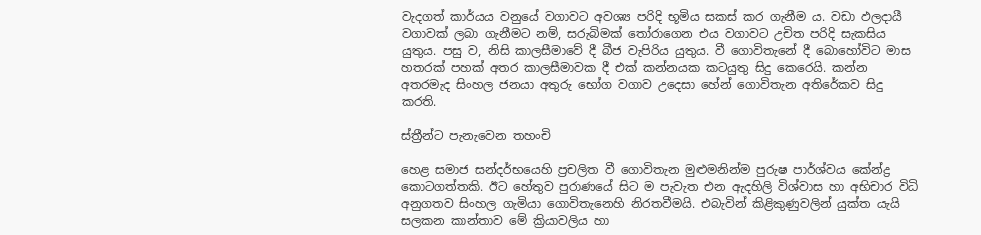වැදගත් කාර්යය වනුයේ වගාවට අවශ්‍ය පරිදි භූමිය සකස් කර ගැනීම ය. වඩා ඵලදායී වගාවක් ලබා ගැනීමට නම්, සරුබිමක් තෝරාගෙන එය වගාවට උචිත පරිදි සැකසිය යුතුය. පසු ව, නිසි කාලසීමාවේ දී බීජ වැපිරිය යුතුය. වී ගොවිතැනේ දී බොහෝවිට මාස හතරක් පහක් අතර කාලසීමාවක දී එක් කන්නයක කටයුතු සිදු කෙරෙයි. කන්න අතරමැද සිංහල ජනයා අතුරු භෝග වගාව උදෙසා හේන් ගොවිතැන අතිරේකව සිදු කරති.

ස්ත්‍රීන්ට පැනැවෙන තහංචි

හෙළ සමාජ සන්දර්භයෙහි ප්‍රචලිත වී ගොවිතැන මුළුමනින්ම පුරුෂ පාර්ශ්වය කේන්ද්‍ර කොටගත්තකි. ඊට හේතුව පුරාණයේ සිට ම පැවැත එන ඇදහිලි විශ්වාස හා අභිචාර විධි අනුගතව සිංහල ගැමියා ගොවිතැනෙහි නිරතවීමයි. එබැවින් කිළිකුණුවලින් යුක්ත යැයි සලකන කාන්තාව මේ ක්‍රියාවලිය හා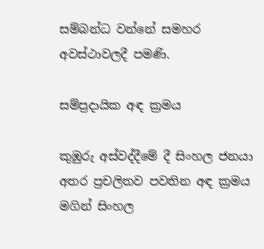සම්බන්ධ වන්නේ සමහර අවස්ථාවලදී පමණි.

සම්ප්‍රදායික අඳ ක්‍රමය

කුඹුරු අස්වද්දීමේ දී සිංහල ජනයා අතර ප්‍රචලිතව පවතින අඳ ක්‍රමය මගින් සිංහල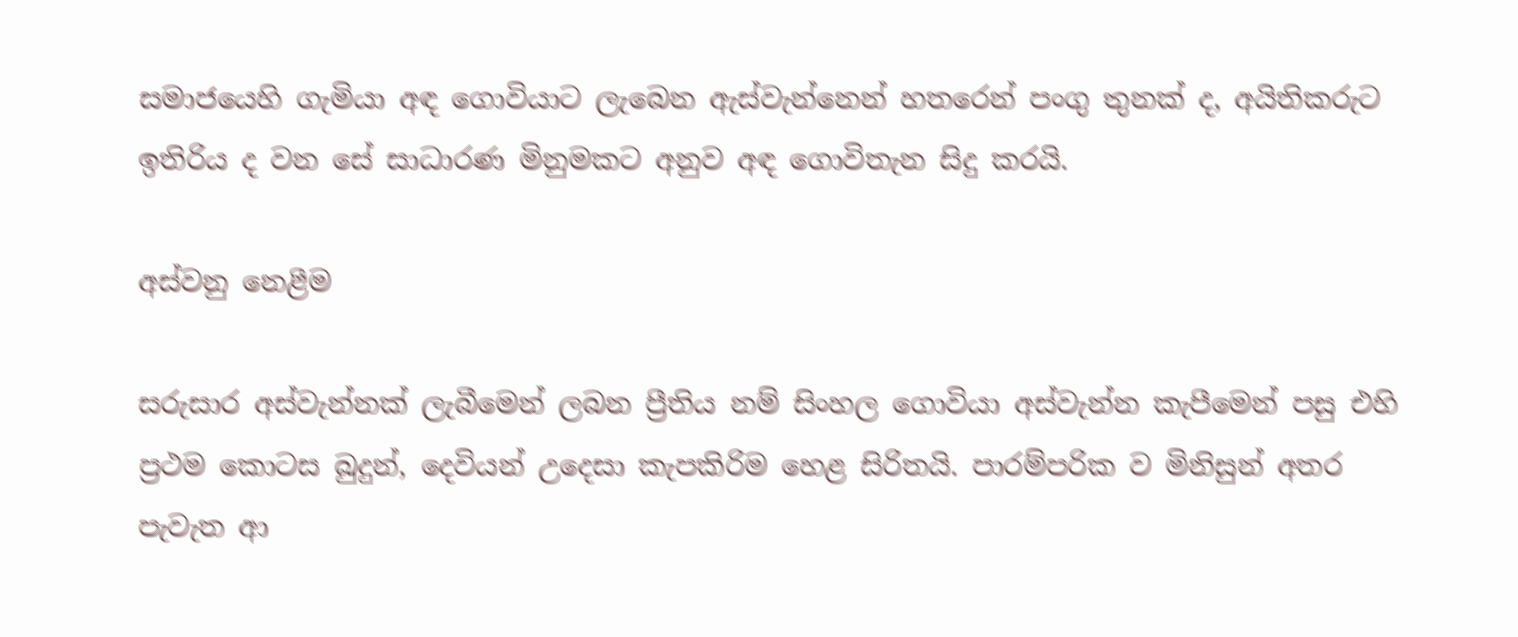සමාජයෙහි ගැමියා අඳ ගොවියාට ලැබෙන ඇස්වැන්නෙන් හතරෙන් පංගු තුනක් ද, අයිතිකරුට ඉතිරිය ද වන සේ සාධාරණ මිනුමකට අනුව අඳ ගොවිතැන සිදු කරයි.

අස්වනු නෙළීම

සරුසාර අස්වැන්නක් ලැබීමෙන් ලබන ප්‍රීතිය නම් සිංහල ගොවියා අස්වැන්න කැපීමෙන් පසු එහි ප්‍රථම කොටස බුදුන්, දෙවියන් උදෙසා කැපකිරිම හෙළ සිරිතයි. පාරම්පරික ව මිනිසුන් අතර පැවැත ආ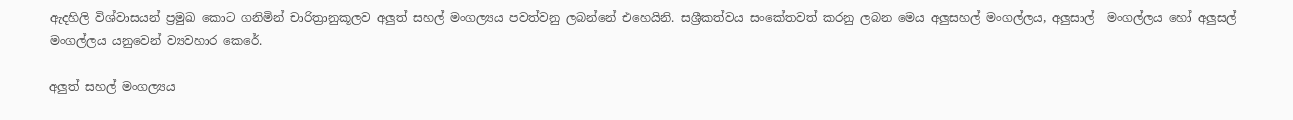ඇදහිලි විශ්වාසයන් ප්‍රමුඛ කොට ගනිමින් චාරිත්‍රානුකූලව අලුත් සහල් මංගල්‍යය පවත්වනු ලබන්නේ එහෙයිනි. සශ්‍රීකත්වය සංකේතවත් කරනු ලබන මෙය අලුසහල් මංගල්‍ලය, අලුසාල්  මංගල්‍ලය හෝ අලුසල්  මංගල්‍ලය යනුවෙන් ව්‍යවහාර කෙරේ.

අලුත් සහල් මංගල්‍යය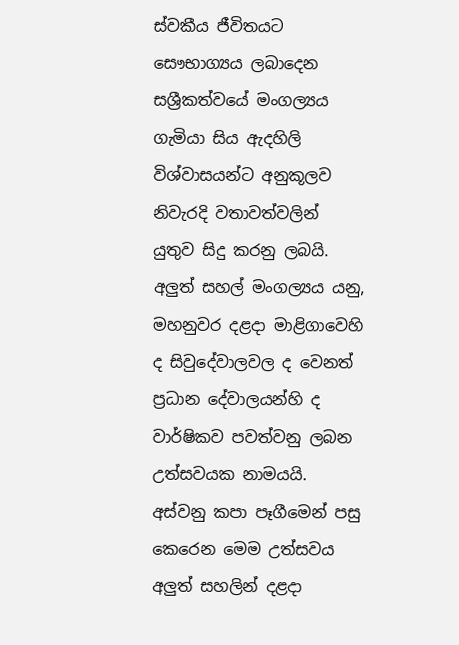ස්වකීය ජීවිතයට සෞභාග්‍යය ලබාදෙන සශ්‍රීකත්වයේ මංගල්‍යය ගැමියා සිය ඇදහිලි විශ්වාසයන්ට අනුකූලව නිවැරදි වතාවත්වලින් යුතුව සිදු කරනු ලබයි. අලුත් සහල් මංගල්‍යය යනු, මහනුවර දළදා මාළිගාවෙහි ද සිවුදේවාලවල ද වෙනත් ප්‍රධාන දේවාලයන්හි ද වාර්ෂිකව පවත්වනු ලබන උත්සවයක නාමයයි. අස්වනු කපා පෑගීමෙන් පසු කෙරෙන මෙම උත්සවය අලුත් සහලින් දළදා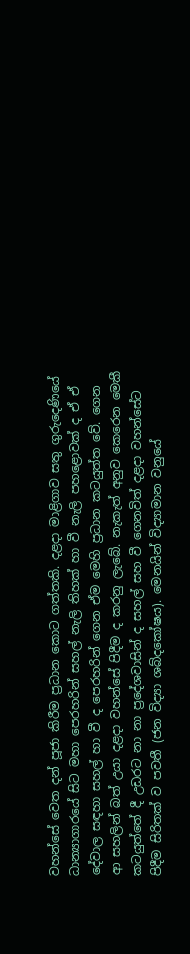වහන්සේ වෙත දන් පූජා කිරීම ප්‍රධාන කොට ගත්තකි. දළදා මාළිගාව සතු ගුරුදෙණියේ ධාන්‍යාගාරයේ සිට මහා පෙරහරින් සහල් නැලි තිහක් හා වී නැලි පහළොවක් ද ඒ ඒ දේවාල සඳහා සහල් හා වී ද පෙරහරින් ගෙන ඒම මෙහි ප්‍රධාන කටයුත්ත වේ. ගෙන ආ සහලින් බත් උයා දළදා වහන්සේ පිදීම ද කරනු ලැබේ. නැකැත් අනුව කෙරෙන මෙකී කටයුත්තේ දී උඩරට නා නා ප්‍රදේශවාසින් ද සහල් සහ වී ගෙනවිත් දළදා වහන්සේට පිදීම සිරිතක් ව පවතී (ජන විද්‍යා ශබ්දකෝෂය). මෙනයින් විද්‍යාමාන වනුයේ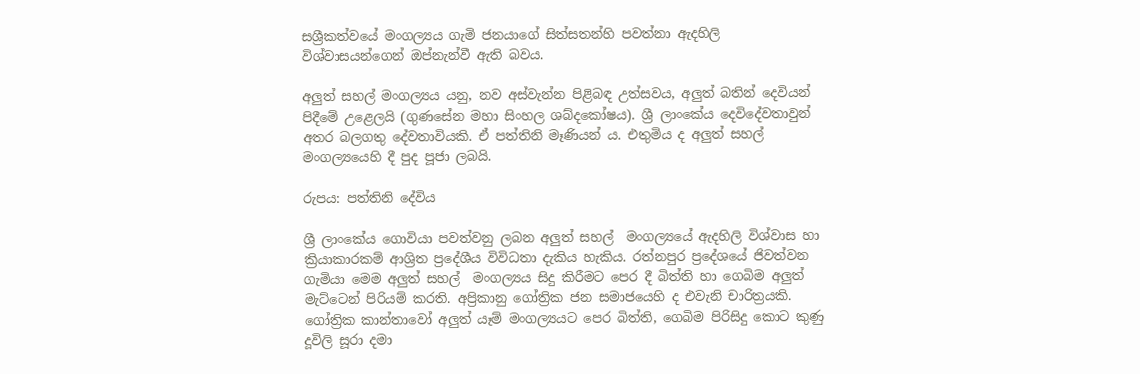සශ්‍රීකත්වයේ මංගල්‍යය ගැමි ජනයාගේ සිත්සතන්හි පවත්නා ඇදහිලි විශ්වාසයන්ගෙන් ඔප්නැන්වී ඇති බවය.

අලුත් සහල් මංගල්‍යය යනු, නව අස්වැන්න පිළිබඳ උත්සවය, අලුත් බතින් දෙවියන් පිදීමේ උළෙලයි (ගුණසේන මහා සිංහල ශබ්දකෝෂය). ශ්‍රී ලාංකේය දෙවිදේවතාවුන් අතර බලගතු දේවතාවියකි. ඒ පත්තිනි මෑණියන් ය. එතුමිය ද අලුත් සහල්  මංගල්‍යයෙහි දී පුද පූජා ලබයි.

රුපය: පත්තිනි දේවිය

ශ්‍රී ලාංකේය ගොවියා පවත්වනු ලබන අලුත් සහල්  මංගල්‍යයේ ඇදහිලි විශ්වාස හා ක්‍රියාකාරකම් ආශ්‍රිත ප්‍රදේශීය විවිධතා දැකිය හැකිය. රත්නපුර ප්‍රදේශයේ ජිවත්වන ගැමියා මෙම අලුත් සහල්  මංගල්‍යය සිදු කිරීමට පෙර දී බිත්ති හා ගෙබිම අලුත් මැට්ටෙන් පිරියම් කරති. අප්‍රිකානු ගෝත්‍රික ජන සමාජයෙහි ද එවැනි චාරිත්‍රයකි. ගෝත්‍රික කාන්තාවෝ අලුත් යෑම් මංගල්‍යයට පෙර බිත්ති, ගෙබිම පිරිසිදු කොට කුණු දූවිලි සූරා දමා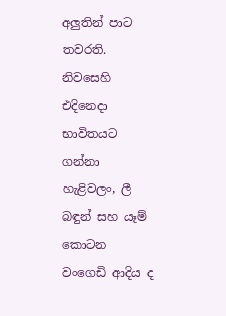අලුතින් පාට තවරති. නිවසෙහි එදිනෙදා භාවිතයට ගන්නා හැළිවලං, ලී බඳුන් සහ යෑම් කොටන වංගෙඩි ආදිය ද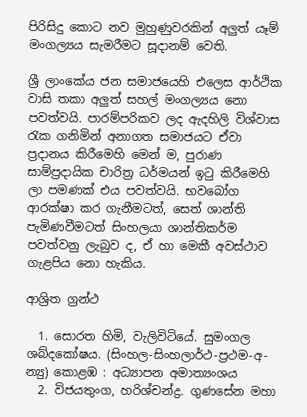පිරිසිදු කොට නව මුහුණුවරකින් අලුත් යෑම් මංගල්‍යය සැමරීමට සූදානම් වෙති.

ශ්‍රී ලාංකේය ජන සමාජයෙහි එලෙස ආර්ථික වාසි තකා අලුත් සහල් මංගල්‍යය නො පවත්වයි. පාරම්පරිකව ලද ඇදහිලි විශ්වාස රැක ගනිමින් අනාගත සමාජයට ඒවා ප්‍රදානය කිරීමෙහි මෙන් ම, පුරාණ සාම්ප්‍රදායික චාරිත්‍ර ධර්මයන් ඉටු කිරීමෙහි ලා පමණක් එය පවත්වයි. භවබෝග ආරක්ෂා කර ගැනීමටත්, සෙත් ශාන්ති පැමිණවීමටත් සිංහලයා ශාන්තිකර්ම පවත්වනු ලැබුව ද, ඒ හා මෙකී අවස්ථාව ගැළපිය නො හැකිය.

ආශ්‍රිත ග්‍රන්ථ

  1. සොරත හිමි, වැලිවිටියේ. සුමංගල ශබ්දකෝෂය. (සිංහල-සිංහලාර්ථ-ප්‍රථම-අ-න්‍යු) කොළඹ : අධ්‍යාපන අමාත්‍යංශය
  2. විජයතුංග, හරිශ්චන්ද්‍ර. ගුණසේන මහා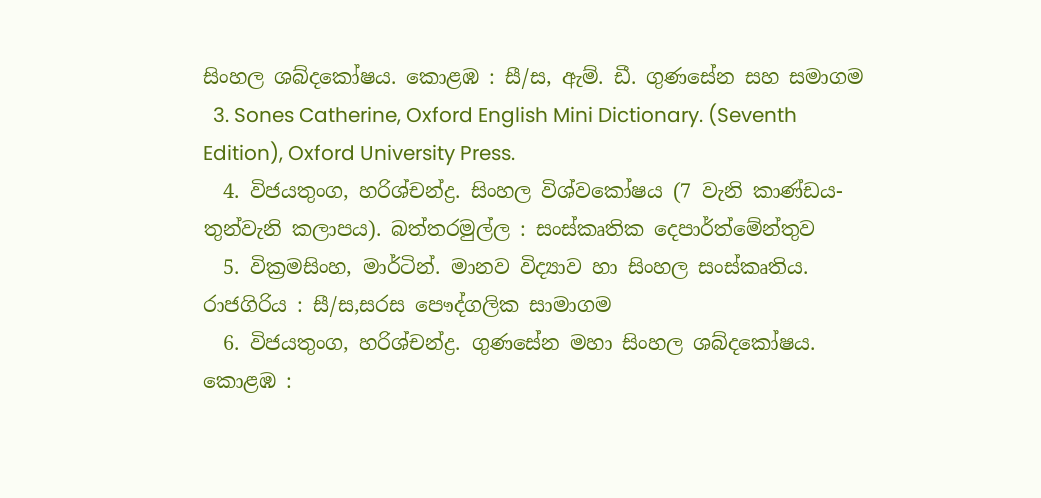සිංහල ශබ්දකෝෂය. කොළඹ : සී/ස, ඇම්. ඩී. ගුණසේන සහ සමාගම
  3. Sones Catherine, Oxford English Mini Dictionary. (Seventh Edition), Oxford University Press.
  4. විජයතුංග, හරිශ්චන්ද්‍ර. සිංහල විශ්වකෝෂය (7 වැනි කාණ්ඩය-තුන්වැනි කලාපය). බත්තරමුල්ල : සංස්කෘතික දෙපාර්ත්මේන්තුව
  5. වික්‍රමසිංහ, මාර්ටින්. මානව විද්‍යාව හා සිංහල සංස්කෘතිය. රාජගිරිය : සී/ස,සරස පෞද්ගලික සාමාගම
  6. විජයතුංග, හරිශ්චන්ද්‍ර. ගුණසේන මහා සිංහල ශබ්දකෝෂය. කොළඹ :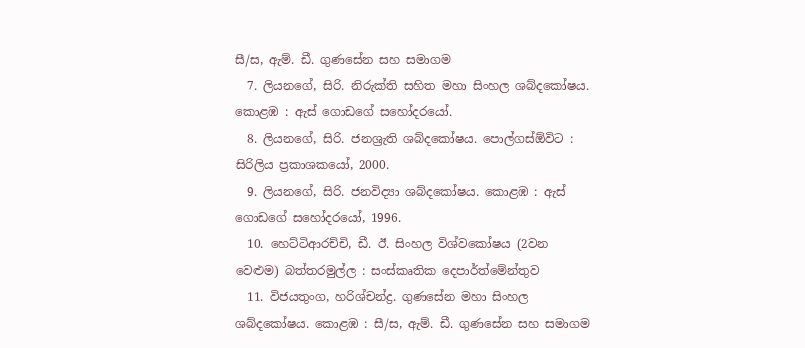සී/ස, ඇම්. ඩී. ගුණසේන සහ සමාගම
  7. ලියනගේ, සිරි. නිරුක්ති සහිත මහා සිංහල ශබ්දකෝෂය. කොළඹ : ඇස් ගොඩගේ සහෝදරයෝ.
  8. ලියනගේ, සිරි. ජනශ්‍රැති ශබ්දකෝෂය. පොල්ගස්ඕවිට : සිරිලිය ප්‍රකාශකයෝ, 2000.
  9. ලියනගේ, සිරි. ජනවිද්‍යා ශබ්දකෝෂය. කොළඹ : ඇස් ගොඩගේ සහෝදරයෝ, 1996.
  10. හෙට්ටිආරච්චි, ඩී. ඊ. සිංහල විශ්වකෝෂය (2වන වෙළුම) බත්තරමුල්ල : සංස්කෘතික දෙපාර්ත්මේන්තුව
  11. විජයතුංග, හරිශ්චන්ද්‍ර. ගුණසේන මහා සිංහල ශබ්දකෝෂය. කොළඹ : සී/ස, ඇම්. ඩී. ගුණසේන සහ සමාගම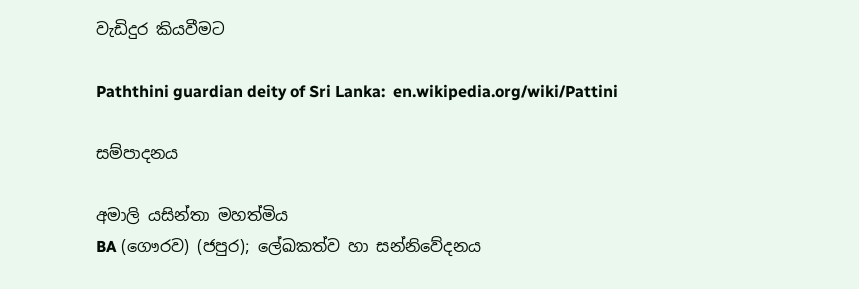වැඩිදුර කියවීමට

Paththini guardian deity of Sri Lanka:  en.wikipedia.org/wiki/Pattini

සම්පාදනය

අමාලි යසින්තා මහත්මිය
BA (ගෞරව) (ජපුර); ලේඛකත්ව හා සන්නිවේදනය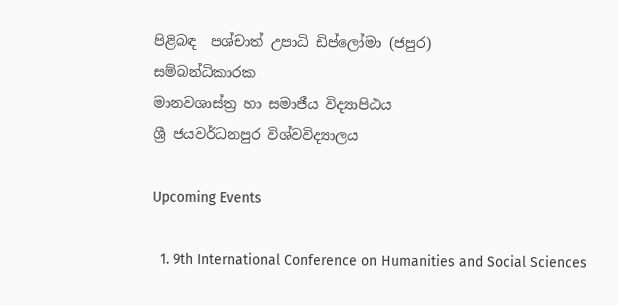පිළිබඳ  පශ්චාත් උපාධි ඩිප්ලෝමා (ජපුර)
සම්බන්ධිකාරක
මානවශාස්ත්‍ර හා සමාජීය විද්‍යාපිඨය
ශ්‍රී ජයවර්ධනපුර විශ්වවිද්‍යාලය

Upcoming Events

  1. 9th International Conference on Humanities and Social Sciences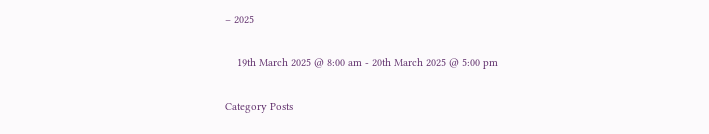– 2025

    19th March 2025 @ 8:00 am - 20th March 2025 @ 5:00 pm

Category Posts